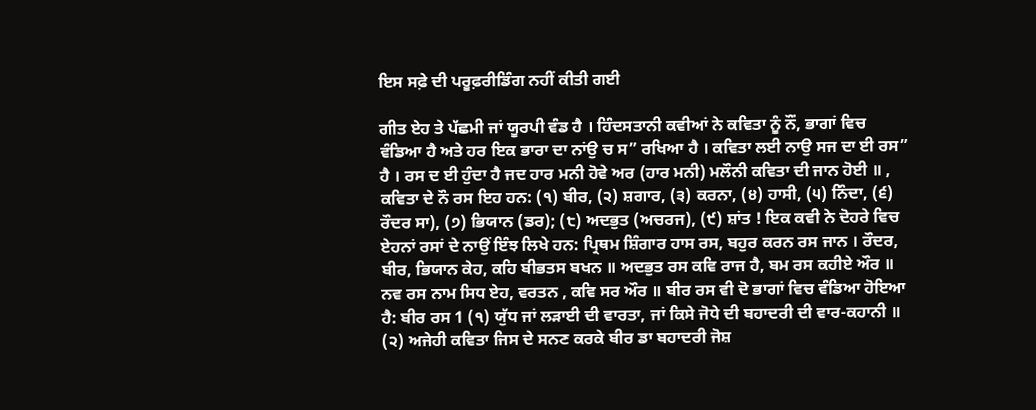ਇਸ ਸਫ਼ੇ ਦੀ ਪਰੂਫ਼ਰੀਡਿੰਗ ਨਹੀਂ ਕੀਤੀ ਗਈ

ਗੀਤ ਏਹ ਤੇ ਪੱਛਮੀ ਜਾਂ ਯੂਰਪੀ ਵੰਡ ਹੈ । ਹਿੰਦਸਤਾਨੀ ਕਵੀਆਂ ਨੇ ਕਵਿਤਾ ਨੂੰ ਨੌਂ, ਭਾਗਾਂ ਵਿਚ ਵੰਡਿਆ ਹੈ ਅਤੇ ਹਰ ਇਕ ਭਾਰਾ ਦਾ ਨਾਂਉ ਚ ਸ” ਰਖਿਆ ਹੈ । ਕਵਿਤਾ ਲਈ ਨਾਉ ਸਜ ਦਾ ਈ ਰਸ” ਹੈ । ਰਸ ਦ ਈ ਹੁੰਦਾ ਹੈ ਜਦ ਹਾਰ ਮਨੀ ਹੋਵੇ ਅਰ (ਹਾਰ ਮਨੀ) ਮਲੌਨੀ ਕਵਿਤਾ ਦੀ ਜਾਨ ਹੋਈ ॥ , ਕਵਿਤਾ ਦੇ ਨੌ ਰਸ ਇਹ ਹਨ: (੧) ਬੀਰ, (੨) ਸ਼ਗਾਰ, (੩) ਕਰਨਾ, (੪) ਹਾਸੀ, (੫) ਨਿੰਦਾ, (੬) ਰੌਦਰ ਸਾ), (੭) ਭਿਯਾਨ (ਡਰ); (੮) ਅਦਭੁਤ (ਅਚਰਜ), (੯) ਸ਼ਾਂਤ ! ਇਕ ਕਵੀ ਨੇ ਦੋਹਰੇ ਵਿਚ ਏਹਨਾਂ ਰਸਾਂ ਦੇ ਨਾਉਂ ਇੰਝ ਲਿਖੇ ਹਨ: ਪ੍ਰਿਥਮ ਸ਼ਿੰਗਾਰ ਹਾਸ ਰਸ, ਬਹੁਰ ਕਰਨ ਰਸ ਜਾਨ । ਰੌਦਰ, ਬੀਰ, ਭਿਯਾਨ ਕੇਹ, ਕਹਿ ਬੀਭਤਸ ਬਖਨ ॥ ਅਦਭੁਤ ਰਸ ਕਵਿ ਰਾਜ ਹੈ, ਬਮ ਰਸ ਕਹੀਏ ਔਰ ॥ ਨਵ ਰਸ ਨਾਮ ਸਿਧ ਏਹ, ਵਰਤਨ , ਕਵਿ ਸਰ ਔਰ ॥ ਬੀਰ ਰਸ ਵੀ ਦੋ ਭਾਗਾਂ ਵਿਚ ਵੰਡਿਆ ਹੋਇਆ ਹੈ: ਬੀਰ ਰਸ 1 (੧) ਯੁੱਧ ਜਾਂ ਲੜਾਈ ਦੀ ਵਾਰਤਾ, ਜਾਂ ਕਿਸੇ ਜੋਧੇ ਦੀ ਬਹਾਦਰੀ ਦੀ ਵਾਰ-ਕਹਾਨੀ ॥ (੨) ਅਜੇਹੀ ਕਵਿਤਾ ਜਿਸ ਦੇ ਸਨਣ ਕਰਕੇ ਬੀਰ ਡਾ ਬਹਾਦਰੀ ਜੋਸ਼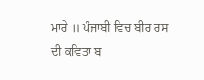ਮਾਰੇ ॥ ਪੰਜਾਬੀ ਵਿਚ ਬੀਰ ਰਸ ਦੀ ਕਵਿਤਾ ਬ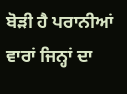ਬੋੜੀ ਹੈ ਪਰਾਨੀਆਂ ਵਾਰਾਂ ਜਿਨ੍ਹਾਂ ਦਾ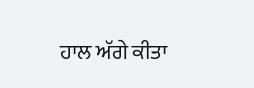ਹਾਲ ਅੱਗੇ ਕੀਤਾ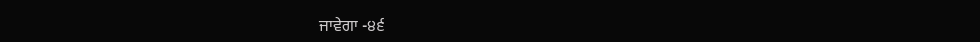ਜਾਵੇਗਾ -੪੬